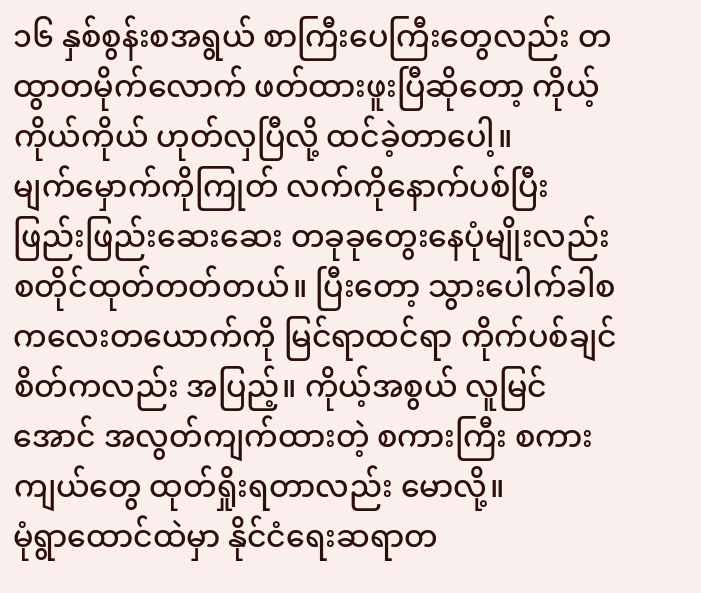၁၆ နှစ်စွန်းစအရွယ် စာကြီးပေကြီးတွေလည်း တထွာတမိုက်လောက် ဖတ်ထားဖူးပြီဆိုတော့ ကိုယ့်ကိုယ်ကိုယ် ဟုတ်လှပြီလို့ ထင်ခဲ့တာပေါ့။
မျက်မှောက်ကိုကြုတ် လက်ကိုနောက်ပစ်ပြီး ဖြည်းဖြည်းဆေးဆေး တခုခုတွေးနေပုံမျိုးလည်း စတိုင်ထုတ်တတ်တယ်။ ပြီးတော့ သွားပေါက်ခါစ ကလေးတယောက်ကို မြင်ရာထင်ရာ ကိုက်ပစ်ချင်စိတ်ကလည်း အပြည့်။ ကိုယ့်အစွယ် လူမြင်အောင် အလွတ်ကျက်ထားတဲ့ စကားကြီး စကားကျယ်တွေ ထုတ်ရှိုးရတာလည်း မောလို့။
မုံရွာထောင်ထဲမှာ နိုင်ငံရေးဆရာတ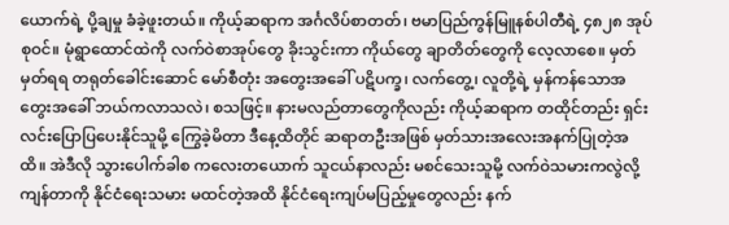ယောက်ရဲ့ ပို့ချမှု ခံခဲ့ဖူးတယ်။ ကိုယ့်ဆရာက အင်္ဂလိပ်စာတတ်၊ ဗမာပြည်ကွန်မြူနစ်ပါတီရဲ့ ၄၈၂၈ အုပ်စုဝင်။ မုံရွာထောင်ထဲကို လက်ဝဲစာအုပ်တွေ ခိုးသွင်းကာ ကိုယ်တွေ ချာတိတ်တွေကို လေ့လာစေ။ မှတ်မှတ်ရရ တရုတ်ခေါင်းဆောင် မော်စီတုံး အတွေးအခေါ် ပဋိပက္ခ၊ လက်တွေ့၊ လူတို့ရဲ့ မှန်ကန်သောအတွေးအခေါ် ဘယ်ကလာသလဲ၊ စသဖြင့်။ နားမလည်တာတွေကိုလည်း ကိုယ့်ဆရာက တထိုင်တည်း ရှင်းလင်းပြောပြပေးနိုင်သူမို့ ကြွေခဲ့မိတာ ဒီနေ့ထိတိုင် ဆရာတဦးအဖြစ် မှတ်သားအလေးအနက်ပြုတဲ့အထိ။ အဲဒီလို သွားပေါက်ခါစ ကလေးတယောက် သူငယ်နာလည်း မစင်သေးသူမို့ လက်ဝဲသမားကလွဲလို့ ကျန်တာကို နိုင်ငံရေးသမား မထင်တဲ့အထိ နိုင်ငံရေးကျပ်မပြည့်မှုတွေလည်း နက်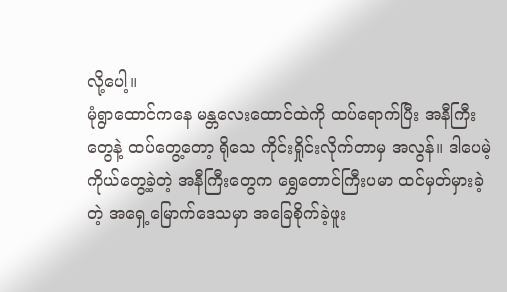လို့ပေါ့။
မုံရွာထောင်ကနေ မန္တလေးထောင်ထဲကို ထပ်ရောက်ပြီး အနီကြီးတွေနဲ့ ထပ်တွေ့တော့ ရိုသေ ကိုင်းရှိုင်းလိုက်တာမှ အလွန်။ ဒါပေမဲ့ ကိုယ်တွေ့ခဲ့တဲ့ အနီကြီးတွေက ရွှေတောင်ကြီးပမာ ထင်မှတ်မှားခဲ့တဲ့ အရှေ့မြောက်ဒေသမှာ အခြေစိုက်ခဲ့ဖူး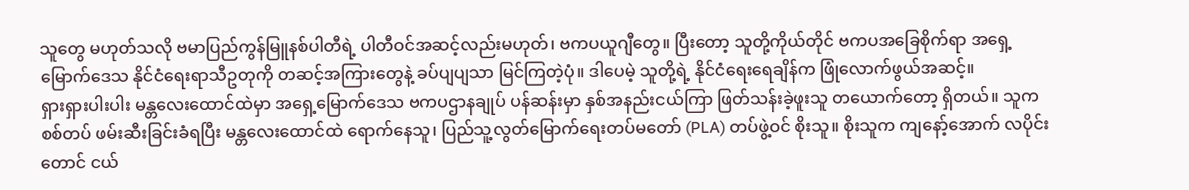သူတွေ မဟုတ်သလို ဗမာပြည်ကွန်မြူနစ်ပါတီရဲ့ ပါတီဝင်အဆင့်လည်းမဟုတ်၊ ဗကပယူဂျီတွေ။ ပြီးတော့ သူတို့ကိုယ်တိုင် ဗကပအခြေစိုက်ရာ အရှေ့မြောက်ဒေသ နိုင်ငံရေးရာသီဥတုကို တဆင့်အကြားတွေနဲ့ ခပ်ပျပျသာ မြင်ကြတဲ့ပုံ။ ဒါပေမဲ့ သူတို့ရဲ့ နိုင်ငံရေးရေချိန်က ဖြုံလောက်ဖွယ်အဆင့်။
ရှားရှားပါးပါး မန္တလေးထောင်ထဲမှာ အရှေ့မြောက်ဒေသ ဗကပဌာနချုပ် ပန်ဆန်းမှာ နှစ်အနည်းငယ်ကြာ ဖြတ်သန်းခဲ့ဖူးသူ တယောက်တော့ ရှိတယ်။ သူက စစ်တပ် ဖမ်းဆီးခြင်းခံရပြီး မန္တလေးထောင်ထဲ ရောက်နေသူ၊ ပြည်သူ့လွတ်မြောက်ရေးတပ်မတော် (PLA) တပ်ဖွဲ့ဝင် စိုးသူ။ စိုးသူက ကျနော့်အောက် လပိုင်းတောင် ငယ်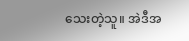သေးတဲ့သူ။ အဲဒီအ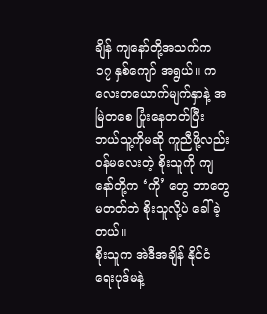ချိန် ကျနော်တို့အသက်က ၁၇ နှစ်ကျော် အရွယ်။ ကလေးတယောက်မျက်နှာနဲ့ အမြဲတစေ ပြုံးနေတတ်ပြီး ဘယ်သူ့ကိုမဆို ကူညီဖို့လည်း ဝန်မလေးတဲ့ စိုးသူကို ကျနော်တို့က ‘ကို’ တွေ ဘာတွေမတတ်ဘဲ စိုးသူလို့ပဲ ခေါ်ခဲ့တယ်။
စိုးသူက အဲဒီအချိန် နိုင်ငံရေးပုဒ်မနဲ့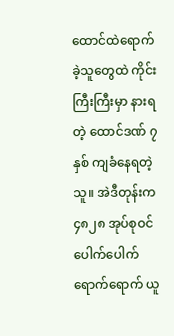ထောင်ထဲရောက်ခဲ့သူတွေထဲ ကိုင်းကြီးကြီးမှာ နားရတဲ့ ထောင်ဒဏ် ၇ နှစ် ကျခံနေရတဲ့သူ။ အဲဒီတုန်းက ၄၈၂၈ အုပ်စုဝင် ပေါက်ပေါက်ရောက်ရောက် ယူ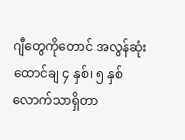ဂျီတွေကိုတောင် အလွန်ဆုံးထောင်ချ ၄ နှစ်၊ ၅ နှစ်လောက်သာရှိတာ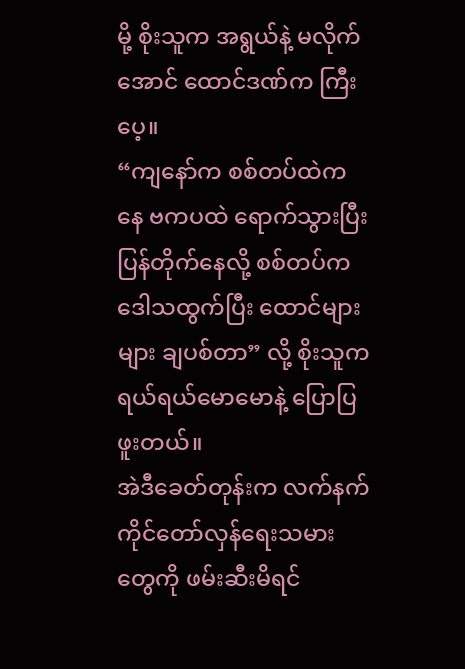မို့ စိုးသူက အရွယ်နဲ့ မလိုက်အောင် ထောင်ဒဏ်က ကြီးပေ့။
“ကျနော်က စစ်တပ်ထဲကနေ ဗကပထဲ ရောက်သွားပြီး ပြန်တိုက်နေလို့ စစ်တပ်က ဒေါသထွက်ပြီး ထောင်များများ ချပစ်တာ” လို့ စိုးသူက ရယ်ရယ်မောမောနဲ့ ပြောပြဖူးတယ်။
အဲဒီခေတ်တုန်းက လက်နက်ကိုင်တော်လှန်ရေးသမားတွေကို ဖမ်းဆီးမိရင်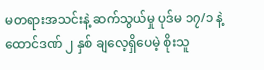မတရားအသင်းနဲ့ ဆက်သွယ်မှု ပုဒ်မ ၁၇/၁ နဲ့ ထောင်ဒဏ် ၂ နှစ် ချလေ့ရှိပေမဲ့ စိုးသူ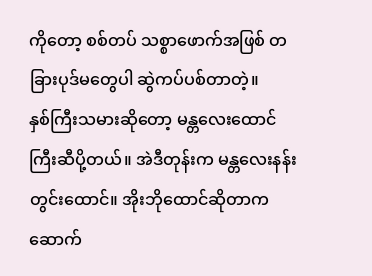ကိုတော့ စစ်တပ် သစ္စာဖောက်အဖြစ် တခြားပုဒ်မတွေပါ ဆွဲကပ်ပစ်တာတဲ့။
နှစ်ကြီးသမားဆိုတော့ မန္တလေးထောင်ကြီးဆီပို့တယ်။ အဲဒီတုန်းက မန္တလေးနန်းတွင်းထောင်။ အိုးဘိုထောင်ဆိုတာက ဆောက်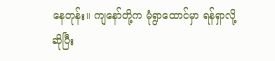နေတုန်း။ ကျနော်တို့က မုံရွာထောင်မှာ ရန်ရှာလို့ဆိုပြီး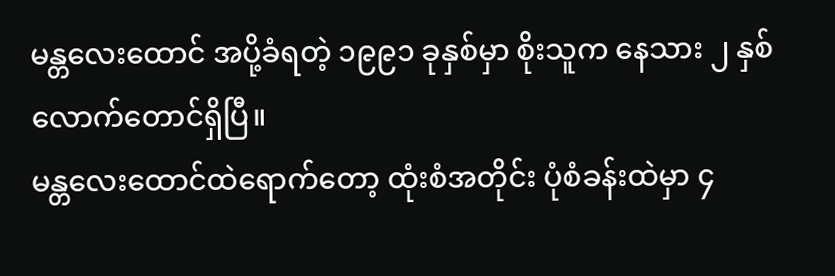မန္တလေးထောင် အပို့ခံရတဲ့ ၁၉၉၁ ခုနှစ်မှာ စိုးသူက နေသား ၂ နှစ်လောက်တောင်ရှိပြီ။
မန္တလေးထောင်ထဲရောက်တော့ ထုံးစံအတိုင်း ပုံစံခန်းထဲမှာ ၄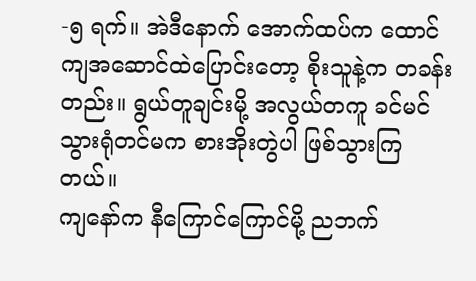-၅ ရက်။ အဲဒီနောက် အောက်ထပ်က ထောင်ကျအဆောင်ထဲပြောင်းတော့ စိုးသူနဲ့က တခန်းတည်း။ ရွယ်တူချင်းမို့ အလွယ်တကူ ခင်မင်သွားရုံတင်မက စားအိုးတွဲပါ ဖြစ်သွားကြတယ်။
ကျနော်က နီကြောင်ကြောင်မို့ ညဘက်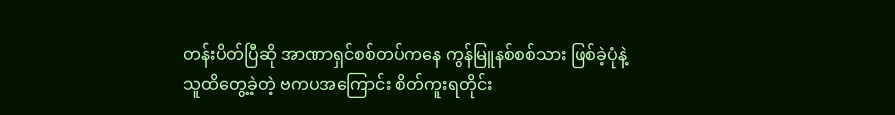တန်းပိတ်ပြီဆို အာဏာရှင်စစ်တပ်ကနေ ကွန်မြူနစ်စစ်သား ဖြစ်ခဲ့ပုံနဲ့ သူထိတွေ့ခဲ့တဲ့ ဗကပအကြောင်း စိတ်ကူးရတိုင်း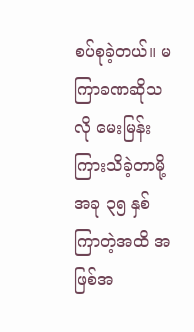စပ်စုခဲ့တယ်။ မကြာခဏဆိုသလို မေးမြန်းကြားသိခဲ့တာမို့ အခု ၃၅ နှစ်ကြာတဲ့အထိ အဖြစ်အ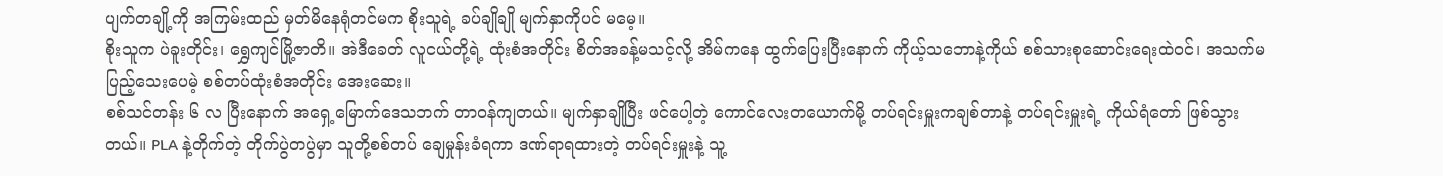ပျက်တချို့ကို အကြမ်းထည် မှတ်မိနေရုံတင်မက စိုးသူရဲ့ ခပ်ချိုချို မျက်နှာကိုပင် မမေ့။
စိုးသူက ပဲခူးတိုင်း၊ ရွှေကျင်မြို့ဇာတိ။ အဲဒီခေတ် လူငယ်တို့ရဲ့ ထုံးစံအတိုင်း စိတ်အခန့်မသင့်လို့ အိမ်ကနေ ထွက်ပြေးပြီးနောက် ကိုယ့်သဘောနဲ့ကိုယ် စစ်သားစုဆောင်းရေးထဲဝင်၊ အသက်မပြည့်သေးပေမဲ့ စစ်တပ်ထုံးစံအတိုင်း အေးဆေး။
စစ်သင်တန်း ၆ လ ပြီးနောက် အရှေ့မြောက်ဒေသဘက် တာဝန်ကျတယ်။ မျက်နှာချိုပြီး ဖင်ပေါ့တဲ့ ကောင်လေးတယောက်မို့ တပ်ရင်းမှူးကချစ်တာနဲ့ တပ်ရင်းမှူးရဲ့ ကိုယ်ရံတော် ဖြစ်သွားတယ်။ PLA နဲ့တိုက်တဲ့ တိုက်ပွဲတပွဲမှာ သူတို့စစ်တပ် ချေမှုန်းခံရကာ ဒဏ်ရာရထားတဲ့ တပ်ရင်းမှူးနဲ့ သူ့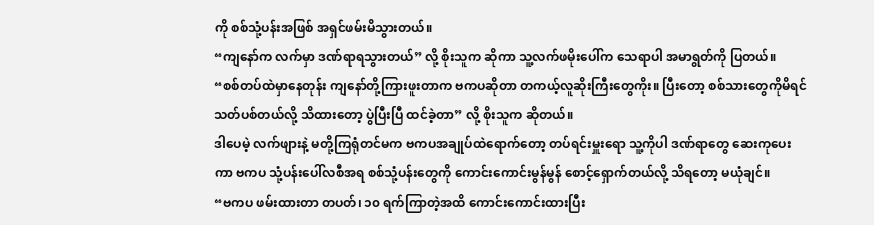ကို စစ်သုံ့ပန်းအဖြစ် အရှင်ဖမ်းမိသွားတယ်။
“ကျနော်က လက်မှာ ဒဏ်ရာရသွားတယ်” လို့ စိုးသူက ဆိုကာ သူ့လက်ဖမိုးပေါ်က သေရာပါ အမာရွတ်ကို ပြတယ်။
“စစ်တပ်ထဲမှာနေတုန်း ကျနော်တို့ကြားဖူးတာက ဗကပဆိုတာ တကယ့်လူဆိုးကြီးတွေကိုး။ ပြီးတော့ စစ်သားတွေကိုမိရင် သတ်ပစ်တယ်လို့ သိထားတော့ ပွဲပြီးပြီ ထင်ခဲ့တာ” လို့ စိုးသူက ဆိုတယ်။
ဒါပေမဲ့ လက်ဖျားနဲ့ မတို့ကြရုံတင်မက ဗကပအချုပ်ထဲရောက်တော့ တပ်ရင်းမှူးရော သူ့ကိုပါ ဒဏ်ရာတွေ ဆေးကုပေးကာ ဗကပ သုံ့ပန်းပေါ်လစီအရ စစ်သုံ့ပန်းတွေကို ကောင်းကောင်းမွန်မွန် စောင့်ရှောက်တယ်လို့ သိရတော့ မယုံချင်။
“ဗကပ ဖမ်းထားတာ တပတ်၊ ၁၀ ရက်ကြာတဲ့အထိ ကောင်းကောင်းထားပြီး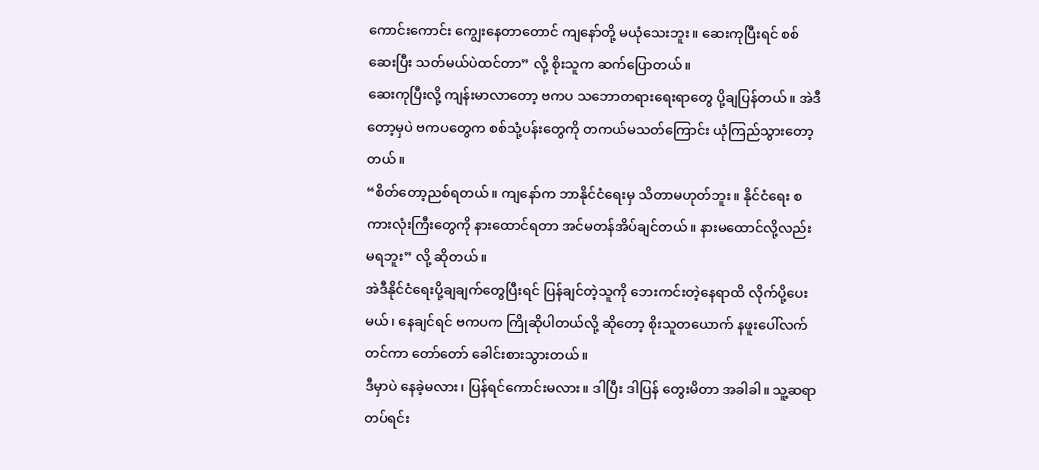ကောင်းကောင်း ကျွေးနေတာတောင် ကျနော်တို့ မယုံသေးဘူး။ ဆေးကုပြီးရင် စစ်ဆေးပြီး သတ်မယ်ပဲထင်တာ” လို့ စိုးသူက ဆက်ပြောတယ်။
ဆေးကုပြီးလို့ ကျန်းမာလာတော့ ဗကပ သဘောတရားရေးရာတွေ ပို့ချပြန်တယ်။ အဲဒီတော့မှပဲ ဗကပတွေက စစ်သုံ့ပန်းတွေကို တကယ်မသတ်ကြောင်း ယုံကြည်သွားတော့တယ်။
“စိတ်တော့ညစ်ရတယ်။ ကျနော်က ဘာနိုင်ငံရေးမှ သိတာမဟုတ်ဘူး။ နိုင်ငံရေး စကားလုံးကြီးတွေကို နားထောင်ရတာ အင်မတန်အိပ်ချင်တယ်။ နားမထောင်လို့လည်း မရဘူး” လို့ ဆိုတယ်။
အဲဒီနိုင်ငံရေးပို့ချချက်တွေပြီးရင် ပြန်ချင်တဲ့သူကို ဘေးကင်းတဲ့နေရာထိ လိုက်ပို့ပေးမယ်၊ နေချင်ရင် ဗကပက ကြိုဆိုပါတယ်လို့ ဆိုတော့ စိုးသူတယောက် နဖူးပေါ်လက်တင်ကာ တော်တော် ခေါင်းစားသွားတယ်။
ဒီမှာပဲ နေခဲ့မလား၊ ပြန်ရင်ကောင်းမလား။ ဒါပြီး ဒါပြန် တွေးမိတာ အခါခါ။ သူ့ဆရာတပ်ရင်း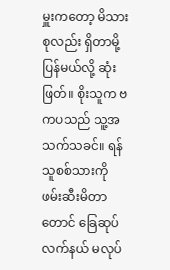မှူးကတော့ မိသားစုလည်း ရှိတာမို့ ပြန်မယ်လို့ ဆုံးဖြတ်။ စိုးသူက ဗကပသည် သူ့အသက်သခင်။ ရန်သူစစ်သားကို ဖမ်းဆီးမိတာတောင် ခြေဆုပ်လက်နယ် မလုပ်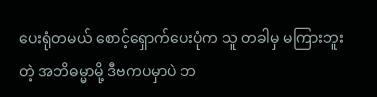ပေးရုံတမယ် စောင့်ရှောက်ပေးပုံက သူ တခါမှ မကြားဘူးတဲ့ အဘိဓမ္မာမို့ ဒီဗကပမှာပဲ ဘ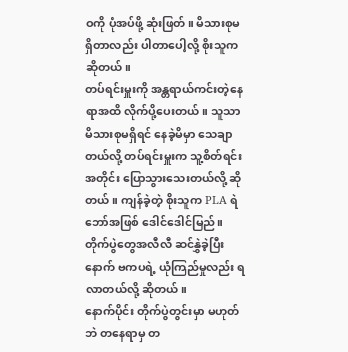ဝကို ပုံအပ်ဖို့ ဆုံးဖြတ်။ မိသားစုမရှိတာလည်း ပါတာပေါ့လို့ စိုးသူက ဆိုတယ်။
တပ်ရင်းမှူးကို အန္တရာယ်ကင်းတဲ့နေရာအထိ လိုက်ပို့ပေးတယ်။ သူသာ မိသားစုမရှိရင် နေခဲ့မိမှာ သေချာတယ်လို့ တပ်ရင်းမှူးက သူ့စိတ်ရင်းအတိုင်း ပြောသွားသေးတယ်လို့ ဆိုတယ်။ ကျန်ခဲ့တဲ့ စိုးသူက PLA ရဲဘော်အဖြစ် ဒေါင်ဒေါင်မြည်။ တိုက်ပွဲတွေအလီလီ ဆင်နွှဲခဲ့ပြီးနောက် ဗကပရဲ့ ယုံကြည်မှုလည်း ရလာတယ်လို့ ဆိုတယ်။
နောက်ပိုင်း တိုက်ပွဲတွင်းမှာ မဟုတ်ဘဲ တနေရာမှ တ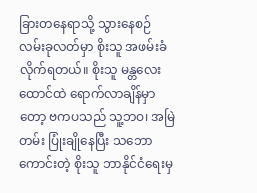ခြားတနေရာသို့ သွားနေစဉ် လမ်းခုလတ်မှာ စိုးသူ အဖမ်းခံလိုက်ရတယ်။ စိုးသူ မန္တလေးထောင်ထဲ ရောက်လာချိန်မှာတော့ ဗကပသည် သူ့ဘဝ၊ အမြဲတမ်း ပြုံးချိုနေပြီး သဘောကောင်းတဲ့ စိုးသူ ဘာနိုင်ငံရေးမှ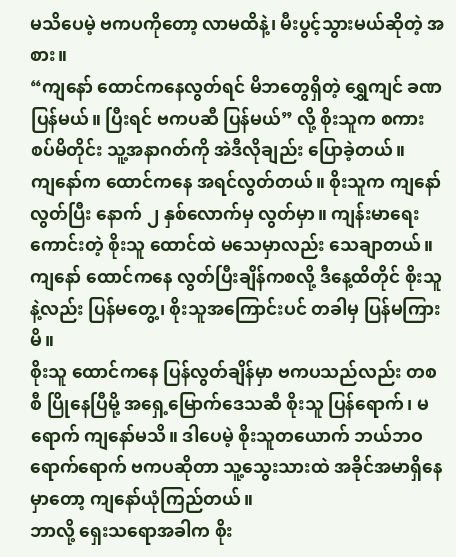မသိပေမဲ့ ဗကပကိုတော့ လာမထိနဲ့၊ မီးပွင့်သွားမယ်ဆိုတဲ့ အစား။
“ကျနော် ထောင်ကနေလွတ်ရင် မိဘတွေရှိတဲ့ ရွှေကျင် ခဏပြန်မယ်။ ပြီးရင် ဗကပဆီ ပြန်မယ်” လို့ စိုးသူက စကားစပ်မိတိုင်း သူ့အနာဂတ်ကို အဲဒီလိုချည်း ပြောခဲ့တယ်။
ကျနော်က ထောင်ကနေ အရင်လွတ်တယ်။ စိုးသူက ကျနော်လွတ်ပြီး နောက် ၂ နှစ်လောက်မှ လွတ်မှာ။ ကျန်းမာရေးကောင်းတဲ့ စိုးသူ ထောင်ထဲ မသေမှာလည်း သေချာတယ်။ ကျနော် ထောင်ကနေ လွတ်ပြီးချိန်ကစလို့ ဒီနေ့ထိတိုင် စိုးသူနဲ့လည်း ပြန်မတွေ့၊ စိုးသူအကြောင်းပင် တခါမှ ပြန်မကြားမိ။
စိုးသူ ထောင်ကနေ ပြန်လွတ်ချိန်မှာ ဗကပသည်လည်း တစစီ ပြိုနေပြီမို့ အရှေ့မြောက်ဒေသဆီ စိုးသူ ပြန်ရောက်၊ မရောက် ကျနော်မသိ။ ဒါပေမဲ့ စိုးသူတယောက် ဘယ်ဘဝရောက်ရောက် ဗကပဆိုတာ သူ့သွေးသားထဲ အခိုင်အမာရှိနေမှာတော့ ကျနော်ယုံကြည်တယ်။
ဘာလို့ ရှေးသရောအခါက စိုး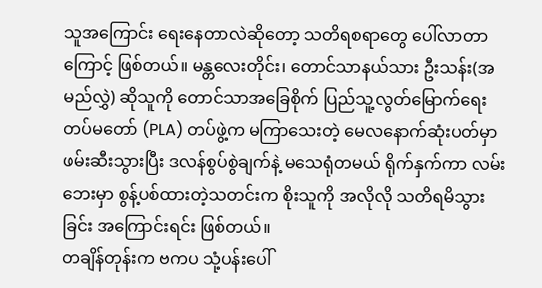သူအကြောင်း ရေးနေတာလဲဆိုတော့ သတိရစရာတွေ ပေါ်လာတာကြောင့် ဖြစ်တယ်။ မန္တလေးတိုင်း၊ တောင်သာနယ်သား ဦးသန်း(အမည်လွှဲ) ဆိုသူကို တောင်သာအခြေစိုက် ပြည်သူ့လွတ်မြောက်ရေးတပ်မတော် (PLA) တပ်ဖွဲ့က မကြာသေးတဲ့ မေလနောက်ဆုံးပတ်မှာ ဖမ်းဆီးသွားပြီး ဒလန်စွပ်စွဲချက်နဲ့ မသေရုံတမယ် ရိုက်နှက်ကာ လမ်းဘေးမှာ စွန့်ပစ်ထားတဲ့သတင်းက စိုးသူကို အလိုလို သတိရမိသွားခြင်း အကြောင်းရင်း ဖြစ်တယ်။
တချိန်တုန်းက ဗကပ သုံ့ပန်းပေါ်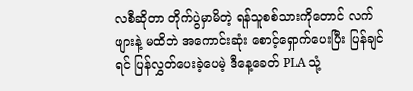လစီဆိုတာ တိုက်ပွဲမှာမိတဲ့ ရန်သူစစ်သားကိုတောင် လက်ဖျားနဲ့ မထိဘဲ အကောင်းဆုံး စောင့်ရှောက်ပေးပြီး ပြန်ချင်ရင် ပြန်လွှတ်ပေးခဲ့ပေမဲ့ ဒီနေ့ခေတ် PLA သုံ့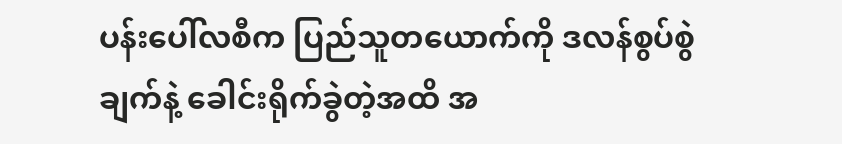ပန်းပေါ်လစီက ပြည်သူတယောက်ကို ဒလန်စွပ်စွဲချက်နဲ့ ခေါင်းရိုက်ခွဲတဲ့အထိ အ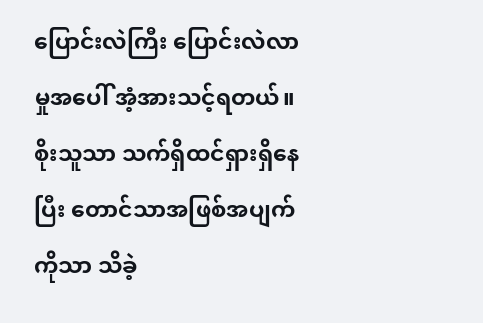ပြောင်းလဲကြီး ပြောင်းလဲလာမှုအပေါ် အံ့အားသင့်ရတယ်။ စိုးသူသာ သက်ရှိထင်ရှားရှိနေပြီး တောင်သာအဖြစ်အပျက်ကိုသာ သိခဲ့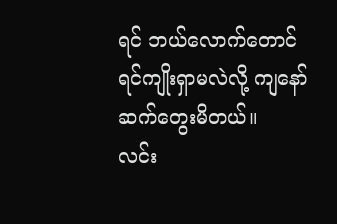ရင် ဘယ်လောက်တောင် ရင်ကျိုးရှာမလဲလို့ ကျနော် ဆက်တွေးမိတယ်။
လင်း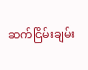ဆက်ငြိမ်းချမ်း